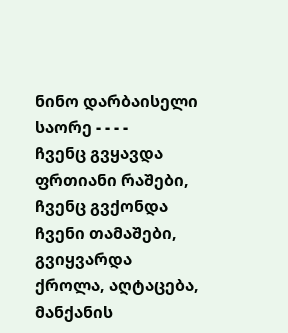ნინო დარბაისელი
საორე - - - -
ჩვენც გვყავდა ფრთიანი რაშები, ჩვენც გვქონდა ჩვენი თამაშები, გვიყვარდა ქროლა, აღტაცება, მანქანის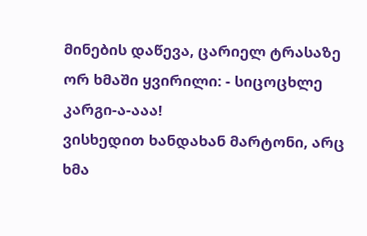მინების დაწევა, ცარიელ ტრასაზე ორ ხმაში ყვირილი: - სიცოცხლე კარგი-ა-ააა!
ვისხედით ხანდახან მარტონი, არც ხმა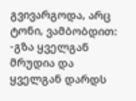გვივარგოდა, არც ტონი, ვამბობდით: -გზა ყველგან მრუდია და ყველგან დარდს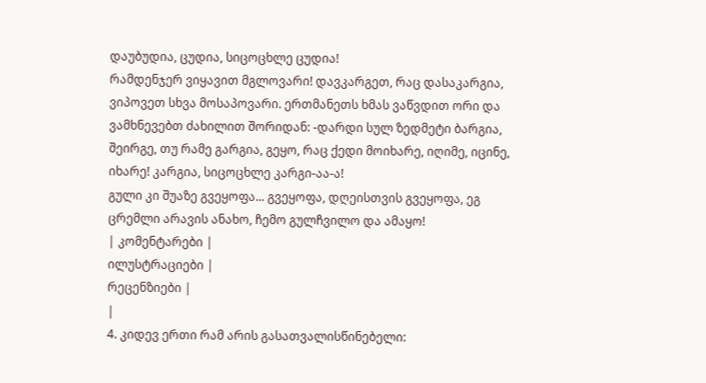დაუბუდია, ცუდია, სიცოცხლე ცუდია!
რამდენჯერ ვიყავით მგლოვარი! დავკარგეთ, რაც დასაკარგია, ვიპოვეთ სხვა მოსაპოვარი. ერთმანეთს ხმას ვაწვდით ორი და ვამხნევებთ ძახილით შორიდან: -დარდი სულ ზედმეტი ბარგია, შეირგე, თუ რამე გარგია, გეყო, რაც ქედი მოიხარე, იღიმე, იცინე, იხარე! კარგია, სიცოცხლე კარგი-აა-ა!
გული კი შუაზე გვეყოფა... გვეყოფა, დღეისთვის გვეყოფა, ეგ ცრემლი არავის ანახო, ჩემო გულჩვილო და ამაყო!
| კომენტარები |
ილუსტრაციები |
რეცენზიები |
|
4. კიდევ ერთი რამ არის გასათვალისწინებელი: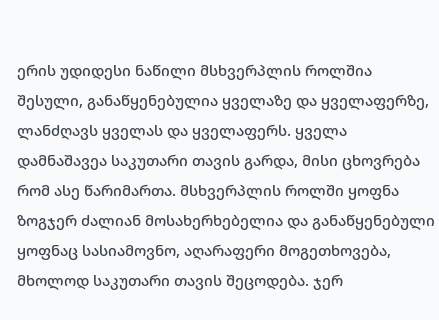ერის უდიდესი ნაწილი მსხვერპლის როლშია შესული, განაწყენებულია ყველაზე და ყველაფერზე, ლანძღავს ყველას და ყველაფერს. ყველა დამნაშავეა საკუთარი თავის გარდა, მისი ცხოვრება რომ ასე წარიმართა. მსხვერპლის როლში ყოფნა ზოგჯერ ძალიან მოსახერხებელია და განაწყენებული ყოფნაც სასიამოვნო, აღარაფერი მოგეთხოვება, მხოლოდ საკუთარი თავის შეცოდება. ჯერ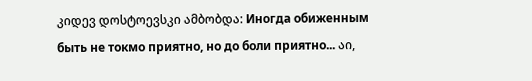კიდევ დოსტოევსკი ამბობდა: Иногда обиженным быть не токмо приятно, но до боли приятно... აი,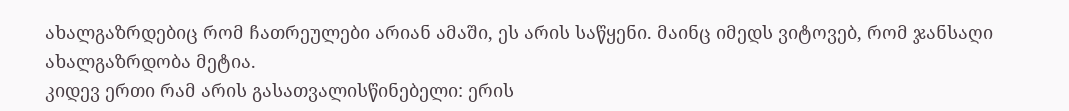ახალგაზრდებიც რომ ჩათრეულები არიან ამაში, ეს არის საწყენი. მაინც იმედს ვიტოვებ, რომ ჯანსაღი ახალგაზრდობა მეტია.
კიდევ ერთი რამ არის გასათვალისწინებელი: ერის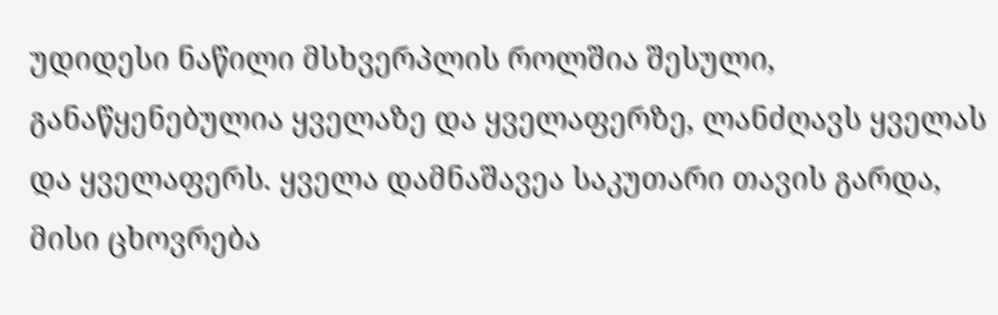უდიდესი ნაწილი მსხვერპლის როლშია შესული, განაწყენებულია ყველაზე და ყველაფერზე, ლანძღავს ყველას და ყველაფერს. ყველა დამნაშავეა საკუთარი თავის გარდა, მისი ცხოვრება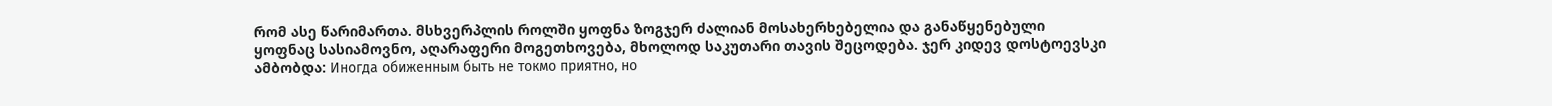რომ ასე წარიმართა. მსხვერპლის როლში ყოფნა ზოგჯერ ძალიან მოსახერხებელია და განაწყენებული ყოფნაც სასიამოვნო, აღარაფერი მოგეთხოვება, მხოლოდ საკუთარი თავის შეცოდება. ჯერ კიდევ დოსტოევსკი ამბობდა: Иногда обиженным быть не токмо приятно, но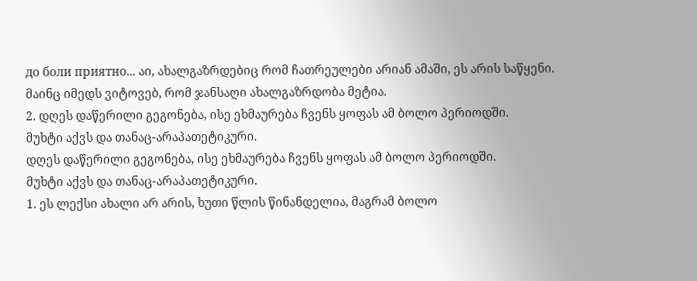до боли приятно... აი, ახალგაზრდებიც რომ ჩათრეულები არიან ამაში, ეს არის საწყენი. მაინც იმედს ვიტოვებ, რომ ჯანსაღი ახალგაზრდობა მეტია.
2. დღეს დაწერილი გეგონება, ისე ეხმაურება ჩვენს ყოფას ამ ბოლო პერიოდში.
მუხტი აქვს და თანაც-არაპათეტიკური.
დღეს დაწერილი გეგონება, ისე ეხმაურება ჩვენს ყოფას ამ ბოლო პერიოდში.
მუხტი აქვს და თანაც-არაპათეტიკური.
1. ეს ლექსი ახალი არ არის, ხუთი წლის წინანდელია, მაგრამ ბოლო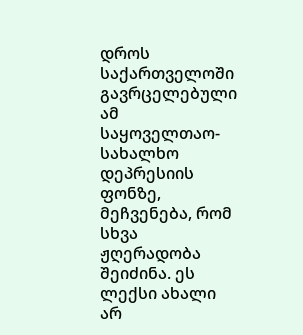დროს საქართველოში გავრცელებული ამ საყოველთაო- სახალხო დეპრესიის ფონზე, მეჩვენება, რომ სხვა ჟღერადობა შეიძინა. ეს ლექსი ახალი არ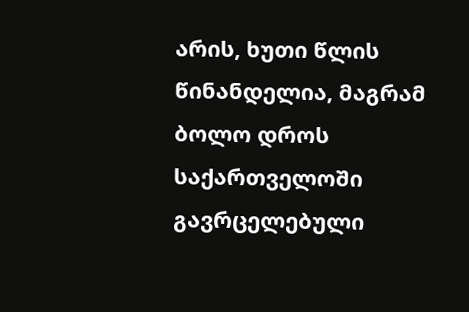არის, ხუთი წლის წინანდელია, მაგრამ ბოლო დროს საქართველოში გავრცელებული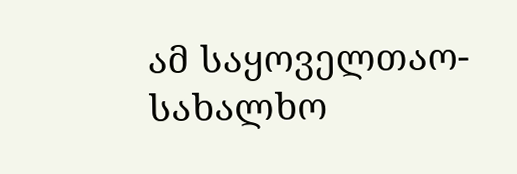ამ საყოველთაო- სახალხო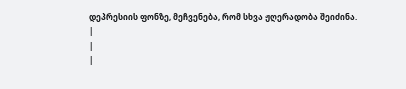დეპრესიის ფონზე, მეჩვენება, რომ სხვა ჟღერადობა შეიძინა.
|
|
|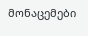მონაცემები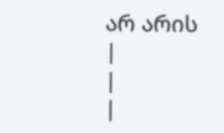არ არის |
|
|